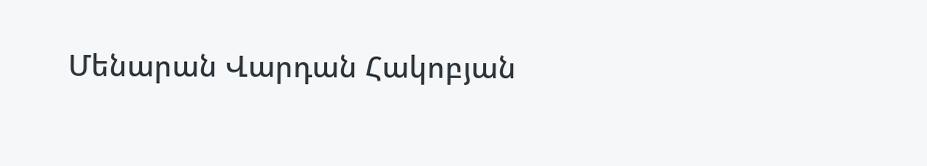Մենարան Վարդան Հակոբյան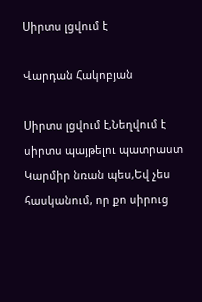Սիրտս լցվում է

Վարդան Հակոբյան

Սիրտս լցվում է,Նեղվում է սիրտս պայթելու պատրաստ Կարմիր նռան պես,Եվ չես հասկանում, որ քո սիրուց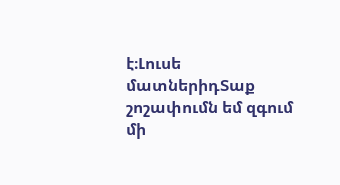է։Լուսե մատներիդՏաք շոշափումն եմ զգում մի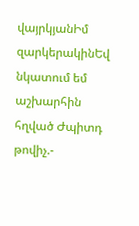վայրկյանԻմ զարկերակինԵվ նկատում եմ աշխարհին հղված Ժպիտդ թովիչ.-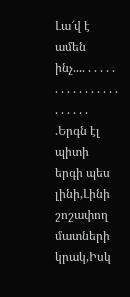Լա՜վ է ամեն ինչ.... . . . . . . . . . . . . . . . . . . . . . . .Երգն էլ պիտի երգի պես լինի,Լինի շոշափող մատների կրակ,Իսկ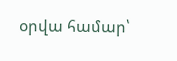օրվա համար՝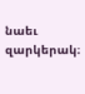նաեւ զարկերակ։